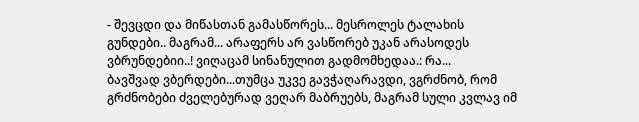- შევცდი და მიწასთან გამასწორეს... მესროლეს ტალახის გუნდები.. მაგრამ... არაფერს არ ვასწორებ უკან არასოდეს ვბრუნდებიი..! ვიღაცამ სინანულით გადმომხედაა.: რა...
ბავშვად ვბერდები...თუმცა უკვე გავჭაღარავდი, ვგრძნობ, რომ გრძნობები ძველებურად ვეღარ მაბრუებს, მაგრამ სული კვლავ იმ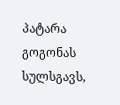პატარა გოგონას სულსგავს,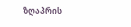ზღაპრის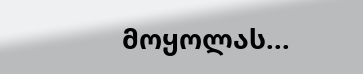მოყოლას...